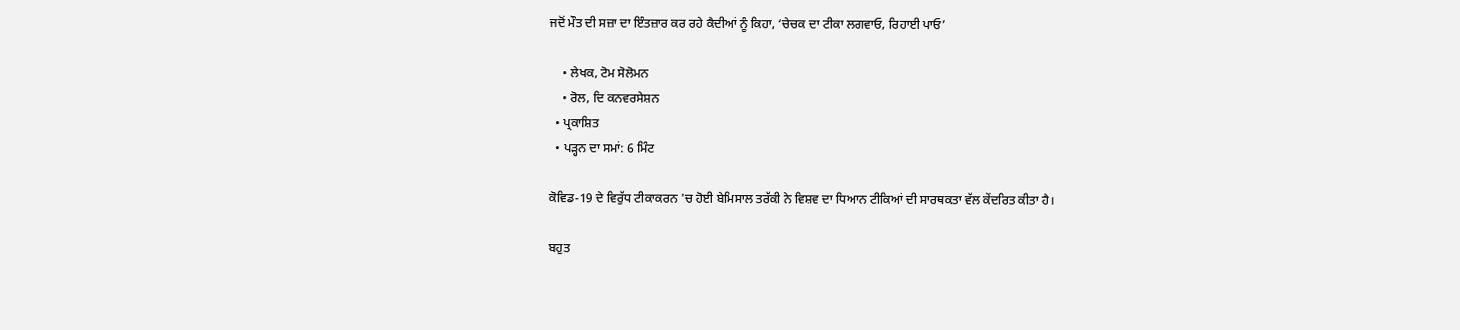ਜਦੋਂ ਮੌਤ ਦੀ ਸਜ਼ਾ ਦਾ ਇੰਤਜ਼ਾਰ ਕਰ ਰਹੇ ਕੈਦੀਆਂ ਨੂੰ ਕਿਹਾ, ‘ਚੇਚਕ ਦਾ ਟੀਕਾ ਲਗਵਾਓ, ਰਿਹਾਈ ਪਾਓ’

    • ਲੇਖਕ, ਟੋਮ ਸੋਲੋਮਨ
    • ਰੋਲ, ਦਿ ਕਨਵਰਸੇਸ਼ਨ
  • ਪ੍ਰਕਾਸ਼ਿਤ
  • ਪੜ੍ਹਨ ਦਾ ਸਮਾਂ: 6 ਮਿੰਟ

ਕੋਵਿਡ-19 ਦੇ ਵਿਰੁੱਧ ਟੀਕਾਕਰਨ 'ਚ ਹੋਈ ਬੇਮਿਸਾਲ ਤਰੱਕੀ ਨੇ ਵਿਸ਼ਵ ਦਾ ਧਿਆਨ ਟੀਕਿਆਂ ਦੀ ਸਾਰਥਕਤਾ ਵੱਲ ਕੇਂਦਰਿਤ ਕੀਤਾ ਹੈ।

ਬਹੁਤ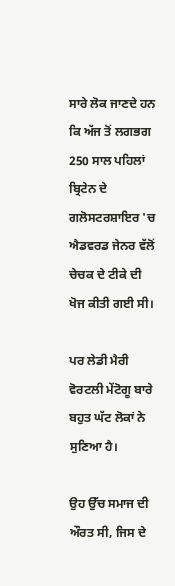ਸਾਰੇ ਲੋਕ ਜਾਣਦੇ ਹਨ ਕਿ ਅੱਜ ਤੋਂ ਲਗਭਗ 250 ਸਾਲ ਪਹਿਲਾਂ ਬ੍ਰਿਟੇਨ ਦੇ ਗਲੋਸਟਰਸ਼ਾਇਰ 'ਚ ਐਡਵਰਡ ਜੇਨਰ ਵੱਲੋਂ ਚੇਚਕ ਦੇ ਟੀਕੇ ਦੀ ਖੋਜ ਕੀਤੀ ਗਈ ਸੀ।

ਪਰ ਲੇਡੀ ਮੈਰੀ ਵੋਰਟਲੀ ਮੇਂਟੋਗੂ ਬਾਰੇ ਬਹੁਤ ਘੱਟ ਲੋਕਾਂ ਨੇ ਸੁਣਿਆ ਹੈ।

ਉਹ ਉੱਚ ਸਮਾਜ ਦੀ ਔਰਤ ਸੀ, ਜਿਸ ਦੇ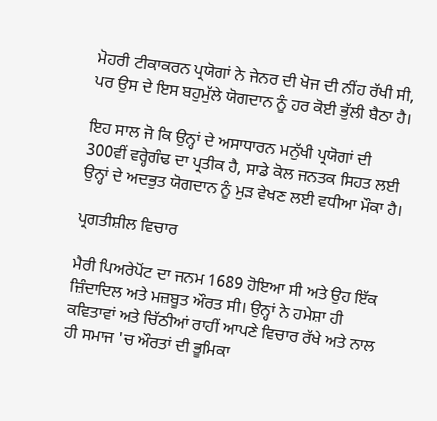ਮੋਹਰੀ ਟੀਕਾਕਰਨ ਪ੍ਰਯੋਗਾਂ ਨੇ ਜੇਨਰ ਦੀ ਖੋਜ ਦੀ ਨੀਂਹ ਰੱਖੀ ਸੀ, ਪਰ ਉਸ ਦੇ ਇਸ ਬਹੁਮੁੱਲੇ ਯੋਗਦਾਨ ਨੂੰ ਹਰ ਕੋਈ ਭੁੱਲੀ ਬੈਠਾ ਹੈ।

ਇਹ ਸਾਲ ਜੋ ਕਿ ਉਨ੍ਹਾਂ ਦੇ ਅਸਾਧਾਰਨ ਮਨੁੱਖੀ ਪ੍ਰਯੋਗਾਂ ਦੀ 300ਵੀਂ ਵਰ੍ਹੇਗੰਢ ਦਾ ਪ੍ਰਤੀਕ ਹੈ, ਸਾਡੇ ਕੋਲ ਜਨਤਕ ਸਿਹਤ ਲਈ ਉਨ੍ਹਾਂ ਦੇ ਅਦਭੁਤ ਯੋਗਦਾਨ ਨੂੰ ਮੁੜ ਵੇਖਣ ਲਈ ਵਧੀਆ ਮੌਕਾ ਹੈ।

ਪ੍ਰਗਤੀਸ਼ੀਲ ਵਿਚਾਰ

ਮੈਰੀ ਪਿਅਰੇਪੋਂਟ ਦਾ ਜਨਮ 1689 ਹੋਇਆ ਸੀ ਅਤੇ ਉਹ ਇੱਕ ਜ਼ਿੰਦਾਦਿਲ ਅਤੇ ਮਜ਼ਬੂਤ ਔਰਤ ਸੀ। ਉਨ੍ਹਾਂ ਨੇ ਹਮੇਸ਼ਾ ਹੀ ਕਵਿਤਾਵਾਂ ਅਤੇ ਚਿੱਠੀਆਂ ਰਾਹੀਂ ਆਪਣੇ ਵਿਚਾਰ ਰੱਖੇ ਅਤੇ ਨਾਲ ਹੀ ਸਮਾਜ 'ਚ ਔਰਤਾਂ ਦੀ ਭੂਮਿਕਾ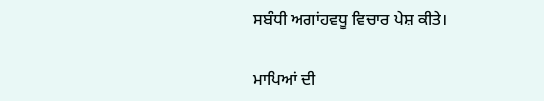ਸਬੰਧੀ ਅਗਾਂਹਵਧੂ ਵਿਚਾਰ ਪੇਸ਼ ਕੀਤੇ।

ਮਾਪਿਆਂ ਦੀ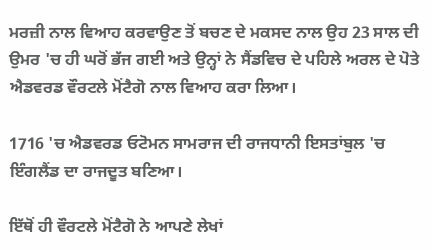ਮਰਜ਼ੀ ਨਾਲ ਵਿਆਹ ਕਰਵਾਉਣ ਤੋਂ ਬਚਣ ਦੇ ਮਕਸਦ ਨਾਲ ਉਹ 23 ਸਾਲ ਦੀ ਉਮਰ 'ਚ ਹੀ ਘਰੋਂ ਭੱਜ ਗਈ ਅਤੇ ਉਨ੍ਹਾਂ ਨੇ ਸੈਂਡਵਿਚ ਦੇ ਪਹਿਲੇ ਅਰਲ ਦੇ ਪੋਤੇ ਐਡਵਰਡ ਵੌਰਟਲੇ ਮੋਂਟੈਗੋ ਨਾਲ ਵਿਆਹ ਕਰਾ ਲਿਆ।

1716 'ਚ ਐਡਵਰਡ ਓਟੋਮਨ ਸਾਮਰਾਜ ਦੀ ਰਾਜਧਾਨੀ ਇਸਤਾਂਬੁਲ 'ਚ ਇੰਗਲੈਂਡ ਦਾ ਰਾਜਦੂਤ ਬਣਿਆ।

ਇੱਥੋਂ ਹੀ ਵੌਰਟਲੇ ਮੋਂਟੈਗੋ ਨੇ ਆਪਣੇ ਲੇਖਾਂ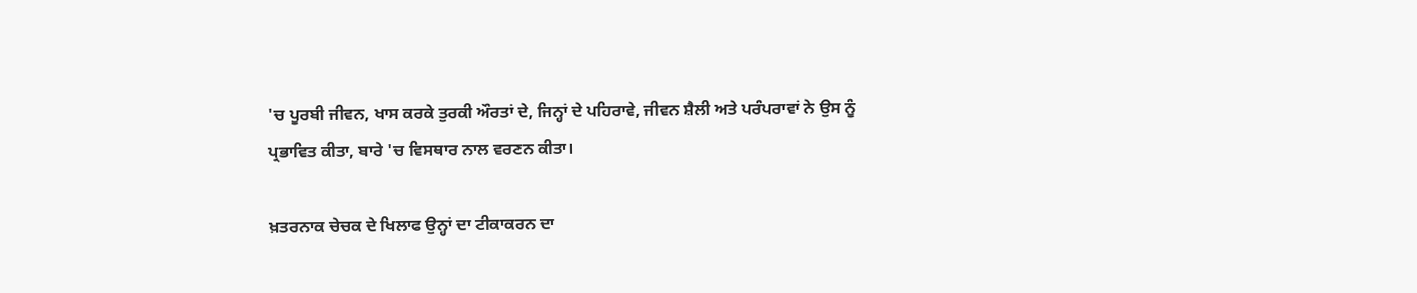'ਚ ਪੂਰਬੀ ਜੀਵਨ, ਖਾਸ ਕਰਕੇ ਤੁਰਕੀ ਔਰਤਾਂ ਦੇ, ਜਿਨ੍ਹਾਂ ਦੇ ਪਹਿਰਾਵੇ, ਜੀਵਨ ਸ਼ੈਲੀ ਅਤੇ ਪਰੰਪਰਾਵਾਂ ਨੇ ਉਸ ਨੂੰ ਪ੍ਰਭਾਵਿਤ ਕੀਤਾ, ਬਾਰੇ 'ਚ ਵਿਸਥਾਰ ਨਾਲ ਵਰਣਨ ਕੀਤਾ।

ਖ਼ਤਰਨਾਕ ਚੇਚਕ ਦੇ ਖਿਲਾਫ ਉਨ੍ਹਾਂ ਦਾ ਟੀਕਾਕਰਨ ਦਾ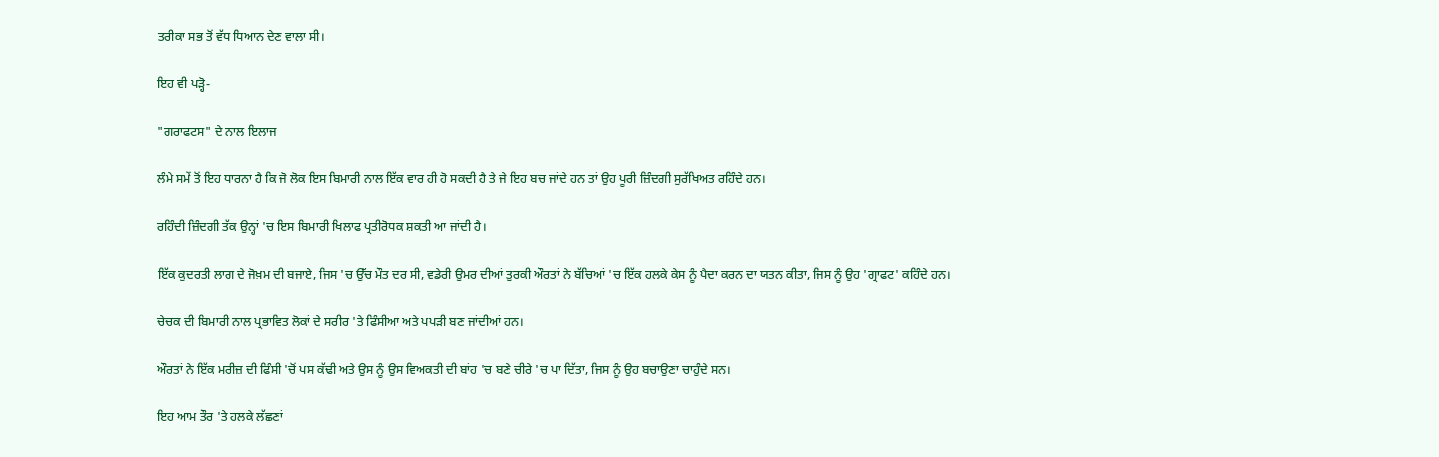ਤਰੀਕਾ ਸਭ ਤੋਂ ਵੱਧ ਧਿਆਨ ਦੇਣ ਵਾਲਾ ਸੀ।

ਇਹ ਵੀ ਪੜ੍ਹੋ-

"ਗਰਾਫਟਸ" ਦੇ ਨਾਲ ਇਲਾਜ

ਲੰਮੇ ਸਮੇਂ ਤੋਂ ਇਹ ਧਾਰਨਾ ਹੈ ਕਿ ਜੋ ਲੋਕ ਇਸ ਬਿਮਾਰੀ ਨਾਲ ਇੱਕ ਵਾਰ ਹੀ ਹੋ ਸਕਦੀ ਹੈ ਤੇ ਜੇ ਇਹ ਬਚ ਜਾਂਦੇ ਹਨ ਤਾਂ ਉਹ ਪੂਰੀ ਜ਼ਿੰਦਗੀ ਸੁਰੱਖਿਅਤ ਰਹਿੰਦੇ ਹਨ।

ਰਹਿੰਦੀ ਜ਼ਿੰਦਗੀ ਤੱਕ ਉਨ੍ਹਾਂ 'ਚ ਇਸ ਬਿਮਾਰੀ ਖਿਲਾਫ ਪ੍ਰਤੀਰੋਧਕ ਸ਼ਕਤੀ ਆ ਜਾਂਦੀ ਹੈ।

ਇੱਕ ਕੁਦਰਤੀ ਲਾਗ ਦੇ ਜੋਖ਼ਮ ਦੀ ਬਜਾਏ, ਜਿਸ 'ਚ ਉੱਚ ਮੌਤ ਦਰ ਸੀ, ਵਡੇਰੀ ਉਮਰ ਦੀਆਂ ਤੁਰਕੀ ਔਰਤਾਂ ਨੇ ਬੱਚਿਆਂ 'ਚ ਇੱਕ ਹਲਕੇ ਕੇਸ ਨੂੰ ਪੈਦਾ ਕਰਨ ਦਾ ਯਤਨ ਕੀਤਾ, ਜਿਸ ਨੂੰ ਉਹ 'ਗ੍ਰਾਫਟ' ਕਹਿੰਦੇ ਹਨ।

ਚੇਚਕ ਦੀ ਬਿਮਾਰੀ ਨਾਲ ਪ੍ਰਭਾਵਿਤ ਲੋਕਾਂ ਦੇ ਸਰੀਰ 'ਤੇ ਫਿੰਸੀਆ ਅਤੇ ਪਪੜੀ ਬਣ ਜਾਂਦੀਆਂ ਹਨ।

ਔਰਤਾਂ ਨੇ ਇੱਕ ਮਰੀਜ਼ ਦੀ ਫਿੰਸੀ 'ਚੋਂ ਪਸ ਕੱਢੀ ਅਤੇ ਉਸ ਨੂੰ ਉਸ ਵਿਅਕਤੀ ਦੀ ਬਾਂਹ 'ਚ ਬਣੇ ਚੀਰੇ 'ਚ ਪਾ ਦਿੱਤਾ, ਜਿਸ ਨੂੰ ਉਹ ਬਚਾਉਣਾ ਚਾਹੁੰਦੇ ਸਨ।

ਇਹ ਆਮ ਤੌਰ 'ਤੇ ਹਲਕੇ ਲੱਛਣਾਂ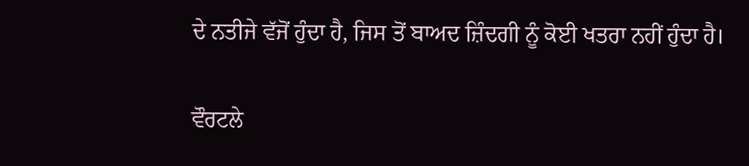ਦੇ ਨਤੀਜੇ ਵੱਜੋਂ ਹੁੰਦਾ ਹੈ, ਜਿਸ ਤੋਂ ਬਾਅਦ ਜ਼ਿੰਦਗੀ ਨੂੰ ਕੋਈ ਖਤਰਾ ਨਹੀਂ ਹੁੰਦਾ ਹੈ।

ਵੌਰਟਲੇ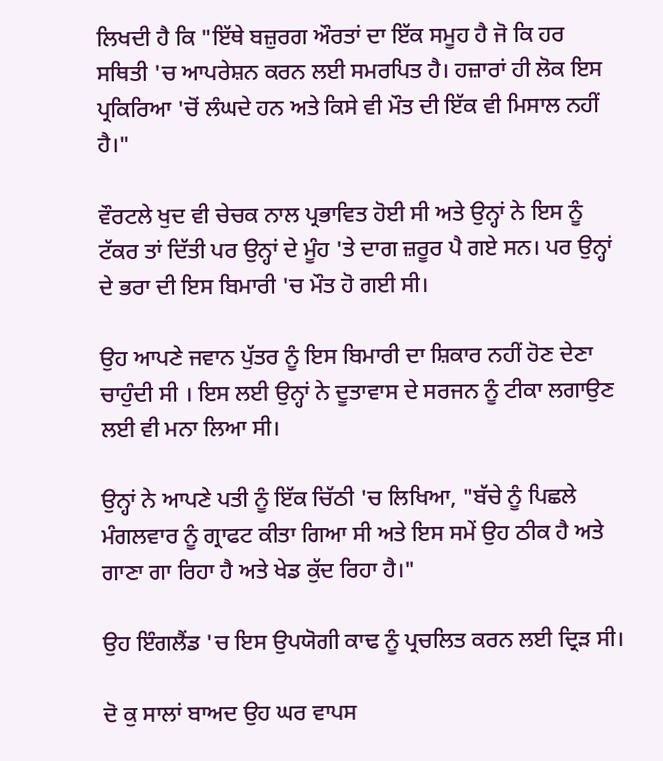ਲਿਖਦੀ ਹੈ ਕਿ "ਇੱਥੇ ਬਜ਼ੁਰਗ ਔਰਤਾਂ ਦਾ ਇੱਕ ਸਮੂਹ ਹੈ ਜੋ ਕਿ ਹਰ ਸਥਿਤੀ 'ਚ ਆਪਰੇਸ਼ਨ ਕਰਨ ਲਈ ਸਮਰਪਿਤ ਹੈ। ਹਜ਼ਾਰਾਂ ਹੀ ਲੋਕ ਇਸ ਪ੍ਰਕਿਰਿਆ 'ਚੋਂ ਲੰਘਦੇ ਹਨ ਅਤੇ ਕਿਸੇ ਵੀ ਮੌਤ ਦੀ ਇੱਕ ਵੀ ਮਿਸਾਲ ਨਹੀਂ ਹੈ।"

ਵੌਰਟਲੇ ਖੁਦ ਵੀ ਚੇਚਕ ਨਾਲ ਪ੍ਰਭਾਵਿਤ ਹੋਈ ਸੀ ਅਤੇ ਉਨ੍ਹਾਂ ਨੇ ਇਸ ਨੂੰ ਟੱਕਰ ਤਾਂ ਦਿੱਤੀ ਪਰ ਉਨ੍ਹਾਂ ਦੇ ਮੂੰਹ 'ਤੇ ਦਾਗ ਜ਼ਰੂਰ ਪੈ ਗਏ ਸਨ। ਪਰ ਉਨ੍ਹਾਂ ਦੇ ਭਰਾ ਦੀ ਇਸ ਬਿਮਾਰੀ 'ਚ ਮੌਤ ਹੋ ਗਈ ਸੀ।

ਉਹ ਆਪਣੇ ਜਵਾਨ ਪੁੱਤਰ ਨੂੰ ਇਸ ਬਿਮਾਰੀ ਦਾ ਸ਼ਿਕਾਰ ਨਹੀਂ ਹੋਣ ਦੇਣਾ ਚਾਹੁੰਦੀ ਸੀ । ਇਸ ਲਈ ਉਨ੍ਹਾਂ ਨੇ ਦੂਤਾਵਾਸ ਦੇ ਸਰਜਨ ਨੂੰ ਟੀਕਾ ਲਗਾਉਣ ਲਈ ਵੀ ਮਨਾ ਲਿਆ ਸੀ।

ਉਨ੍ਹਾਂ ਨੇ ਆਪਣੇ ਪਤੀ ਨੂੰ ਇੱਕ ਚਿੱਠੀ 'ਚ ਲਿਖਿਆ, "ਬੱਚੇ ਨੂੰ ਪਿਛਲੇ ਮੰਗਲਵਾਰ ਨੂੰ ਗ੍ਰਾਫਟ ਕੀਤਾ ਗਿਆ ਸੀ ਅਤੇ ਇਸ ਸਮੇਂ ਉਹ ਠੀਕ ਹੈ ਅਤੇ ਗਾਣਾ ਗਾ ਰਿਹਾ ਹੈ ਅਤੇ ਖੇਡ ਕੁੱਦ ਰਿਹਾ ਹੈ।"

ਉਹ ਇੰਗਲੈਂਡ 'ਚ ਇਸ ਉਪਯੋਗੀ ਕਾਢ ਨੂੰ ਪ੍ਰਚਲਿਤ ਕਰਨ ਲਈ ਦ੍ਰਿੜ ਸੀ।

ਦੋ ਕੁ ਸਾਲਾਂ ਬਾਅਦ ਉਹ ਘਰ ਵਾਪਸ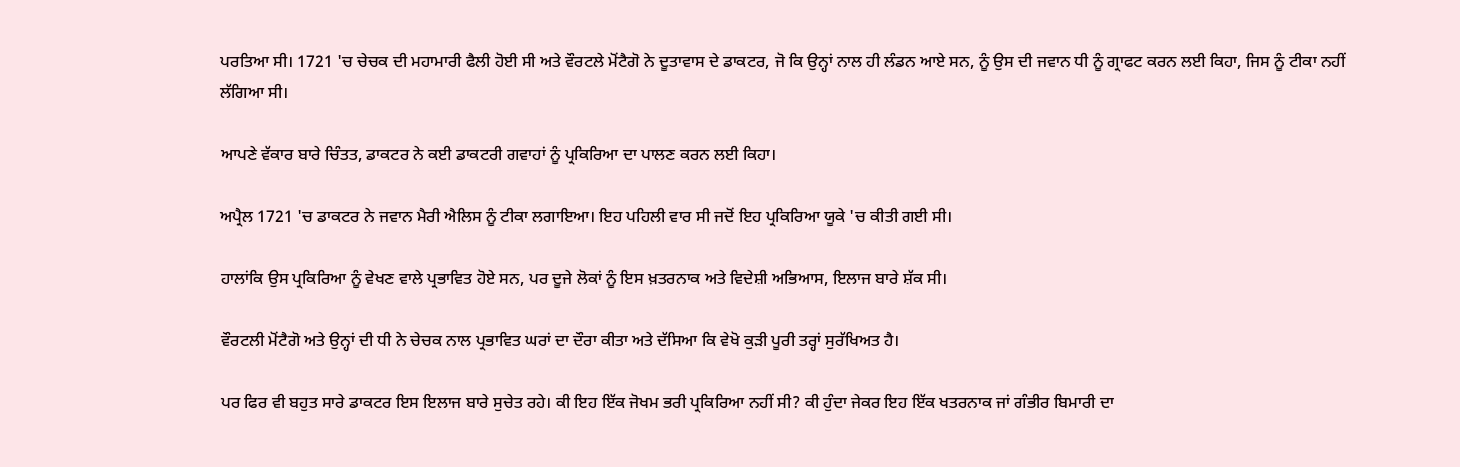ਪਰਤਿਆ ਸੀ। 1721 'ਚ ਚੇਚਕ ਦੀ ਮਹਾਮਾਰੀ ਫੈਲੀ ਹੋਈ ਸੀ ਅਤੇ ਵੌਰਟਲੇ ਮੋਂਟੈਗੋ ਨੇ ਦੂਤਾਵਾਸ ਦੇ ਡਾਕਟਰ, ਜੋ ਕਿ ਉਨ੍ਹਾਂ ਨਾਲ ਹੀ ਲੰਡਨ ਆਏ ਸਨ, ਨੂੰ ਉਸ ਦੀ ਜਵਾਨ ਧੀ ਨੂੰ ਗ੍ਰਾਫਟ ਕਰਨ ਲਈ ਕਿਹਾ, ਜਿਸ ਨੂੰ ਟੀਕਾ ਨਹੀਂ ਲੱਗਿਆ ਸੀ।

ਆਪਣੇ ਵੱਕਾਰ ਬਾਰੇ ਚਿੰਤਤ, ਡਾਕਟਰ ਨੇ ਕਈ ਡਾਕਟਰੀ ਗਵਾਹਾਂ ਨੂੰ ਪ੍ਰਕਿਰਿਆ ਦਾ ਪਾਲਣ ਕਰਨ ਲਈ ਕਿਹਾ।

ਅਪ੍ਰੈਲ 1721 'ਚ ਡਾਕਟਰ ਨੇ ਜਵਾਨ ਮੈਰੀ ਐਲਿਸ ਨੂੰ ਟੀਕਾ ਲਗਾਇਆ। ਇਹ ਪਹਿਲੀ ਵਾਰ ਸੀ ਜਦੋਂ ਇਹ ਪ੍ਰਕਿਰਿਆ ਯੂਕੇ 'ਚ ਕੀਤੀ ਗਈ ਸੀ।

ਹਾਲਾਂਕਿ ਉਸ ਪ੍ਰਕਿਰਿਆ ਨੂੰ ਵੇਖਣ ਵਾਲੇ ਪ੍ਰਭਾਵਿਤ ਹੋਏ ਸਨ, ਪਰ ਦੂਜੇ ਲੋਕਾਂ ਨੂੰ ਇਸ ਖ਼ਤਰਨਾਕ ਅਤੇ ਵਿਦੇਸ਼ੀ ਅਭਿਆਸ, ਇਲਾਜ ਬਾਰੇ ਸ਼ੱਕ ਸੀ।

ਵੌਰਟਲੀ ਮੋਂਟੈਗੋ ਅਤੇ ਉਨ੍ਹਾਂ ਦੀ ਧੀ ਨੇ ਚੇਚਕ ਨਾਲ ਪ੍ਰਭਾਵਿਤ ਘਰਾਂ ਦਾ ਦੌਰਾ ਕੀਤਾ ਅਤੇ ਦੱਸਿਆ ਕਿ ਵੇਖੋ ਕੁੜੀ ਪੂਰੀ ਤਰ੍ਹਾਂ ਸੁਰੱਖਿਅਤ ਹੈ।

ਪਰ ਫਿਰ ਵੀ ਬਹੁਤ ਸਾਰੇ ਡਾਕਟਰ ਇਸ ਇਲਾਜ ਬਾਰੇ ਸੁਚੇਤ ਰਹੇ। ਕੀ ਇਹ ਇੱਕ ਜੋਖਮ ਭਰੀ ਪ੍ਰਕਿਰਿਆ ਨਹੀਂ ਸੀ? ਕੀ ਹੁੰਦਾ ਜੇਕਰ ਇਹ ਇੱਕ ਖਤਰਨਾਕ ਜਾਂ ਗੰਭੀਰ ਬਿਮਾਰੀ ਦਾ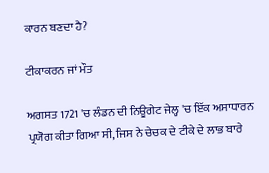ਕਾਰਨ ਬਣਦਾ ਹੈ?

ਟੀਕਾਕਰਨ ਜਾਂ ਮੌਤ

ਅਗਸਤ 1721 'ਚ ਲੰਡਨ ਦੀ ਨਿਊਗੇਟ ਜੇਲ੍ਹ 'ਚ ਇੱਕ ਅਸਾਧਾਰਨ ਪ੍ਰਯੋਗ ਕੀਤਾ ਗਿਆ ਸੀ, ਜਿਸ ਨੇ ਚੇਚਕ ਦੇ ਟੀਕੇ ਦੇ ਲਾਭ ਬਾਰੇ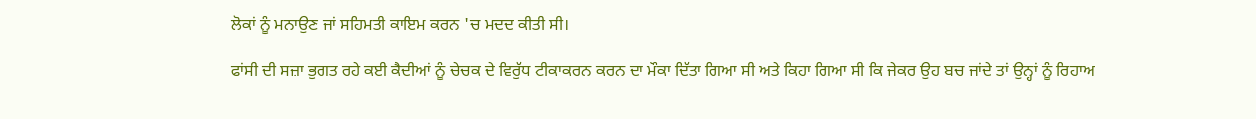ਲੋਕਾਂ ਨੂੰ ਮਨਾਉਣ ਜਾਂ ਸਹਿਮਤੀ ਕਾਇਮ ਕਰਨ 'ਚ ਮਦਦ ਕੀਤੀ ਸੀ।

ਫਾਂਸੀ ਦੀ ਸਜ਼ਾ ਭੁਗਤ ਰਹੇ ਕਈ ਕੈਦੀਆਂ ਨੂੰ ਚੇਚਕ ਦੇ ਵਿਰੁੱਧ ਟੀਕਾਕਰਨ ਕਰਨ ਦਾ ਮੌਕਾ ਦਿੱਤਾ ਗਿਆ ਸੀ ਅਤੇ ਕਿਹਾ ਗਿਆ ਸੀ ਕਿ ਜੇਕਰ ਉਹ ਬਚ ਜਾਂਦੇ ਤਾਂ ਉਨ੍ਹਾਂ ਨੂੰ ਰਿਹਾਅ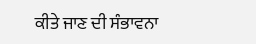ਕੀਤੇ ਜਾਣ ਦੀ ਸੰਭਾਵਨਾ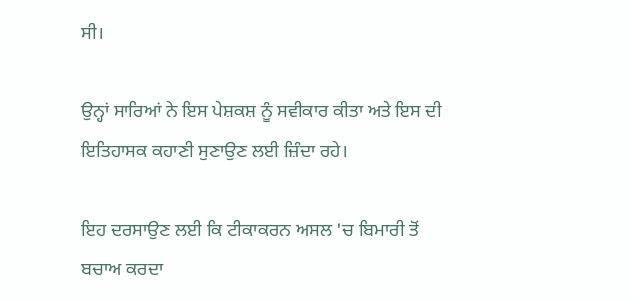ਸੀ।

ਉਨ੍ਹਾਂ ਸਾਰਿਆਂ ਨੇ ਇਸ ਪੇਸ਼ਕਸ਼ ਨੂੰ ਸਵੀਕਾਰ ਕੀਤਾ ਅਤੇ ਇਸ ਦੀ ਇਤਿਹਾਸਕ ਕਹਾਣੀ ਸੁਣਾਉਣ ਲਈ ਜ਼ਿੰਦਾ ਰਹੇ।

ਇਹ ਦਰਸਾਉਣ ਲਈ ਕਿ ਟੀਕਾਕਰਨ ਅਸਲ 'ਚ ਬਿਮਾਰੀ ਤੋਂ ਬਚਾਅ ਕਰਦਾ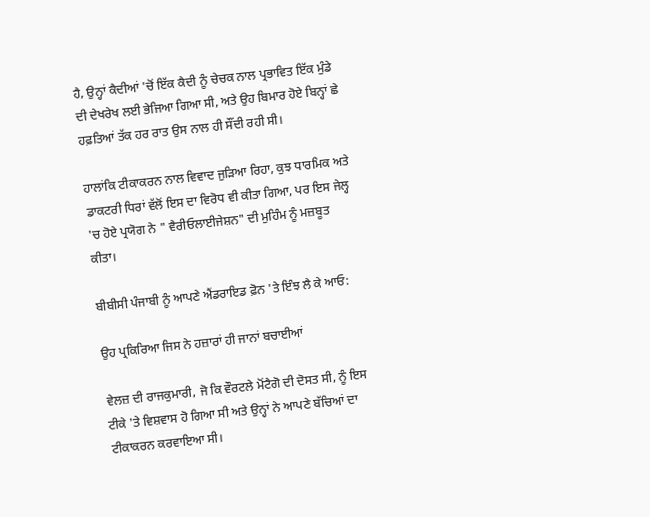ਹੈ, ਉਨ੍ਹਾਂ ਕੈਦੀਆਂ 'ਚੋਂ ਇੱਕ ਕੈਦੀ ਨੂੰ ਚੇਚਕ ਨਾਲ ਪ੍ਰਭਾਵਿਤ ਇੱਕ ਮੁੰਡੇ ਦੀ ਦੇਖਰੇਖ ਲਈ ਭੇਜਿਆ ਗਿਆ ਸੀ, ਅਤੇ ਉਹ ਬਿਮਾਰ ਹੋਏ ਬਿਨ੍ਹਾਂ ਛੇ ਹਫ਼ਤਿਆਂ ਤੱਕ ਹਰ ਰਾਤ ਉਸ ਨਾਲ ਹੀ ਸੌਂਦੀ ਰਹੀ ਸੀ।

ਹਾਲਾਂਕਿ ਟੀਕਾਕਰਨ ਨਾਲ ਵਿਵਾਦ ਜੁੜਿਆ ਰਿਹਾ, ਕੁਝ ਧਾਰਮਿਕ ਅਤੇ ਡਾਕਟਰੀ ਧਿਰਾਂ ਵੱਲੋਂ ਇਸ ਦਾ ਵਿਰੋਧ ਵੀ ਕੀਤਾ ਗਿਆ, ਪਰ ਇਸ ਜੇਲ੍ਹ 'ਚ ਹੋਏ ਪ੍ਰਯੋਗ ਨੇ " ਵੈਰੀਓਲਾਈਜੇਸ਼ਨ" ਦੀ ਮੁਹਿੰਮ ਨੂੰ ਮਜ਼ਬੂਤ ਕੀਤਾ।

ਬੀਬੀਸੀ ਪੰਜਾਬੀ ਨੂੰ ਆਪਣੇ ਐਂਡਰਾਇਡ ਫ਼ੋਨ 'ਤੇ ਇੰਝ ਲੈ ਕੇ ਆਓ:

ਉਹ ਪ੍ਰਕਿਰਿਆ ਜਿਸ ਨੇ ਹਜ਼ਾਰਾਂ ਹੀ ਜਾਨਾਂ ਬਚਾਈਆਂ

ਵੇਲਜ਼ ਦੀ ਰਾਜਕੁਮਾਰੀ, ਜੋ ਕਿ ਵੌਰਟਲੇ ਮੋਂਟੈਗੋ ਦੀ ਦੋਸਤ ਸੀ, ਨੂੰ ਇਸ ਟੀਕੇ 'ਤੇ ਵਿਸ਼ਵਾਸ ਹੋ ਗਿਆ ਸੀ ਅਤੇ ਉਨ੍ਹਾਂ ਨੇ ਆਪਣੇ ਬੱਚਿਆਂ ਦਾ ਟੀਕਾਕਰਨ ਕਰਵਾਇਆ ਸੀ।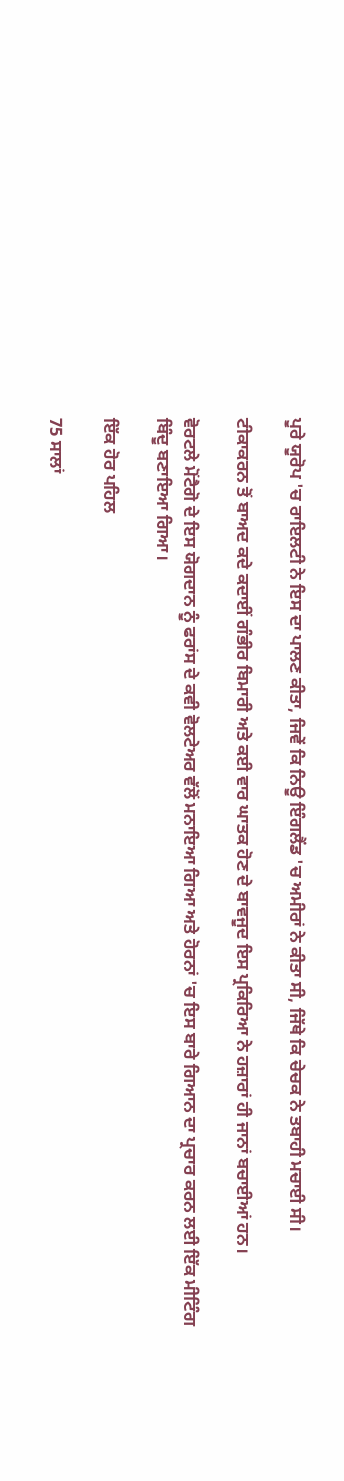ਪੂਰੇ ਯੂਰੋਪ 'ਚ ਰਾਇਲਟੀ ਨੇ ਇਸ ਦਾ ਪਾਲਣ ਕੀਤਾ, ਜਿਵੇਂ ਕਿ ਨਿਊ ਇੰਗਲੈਂਡ 'ਚ ਅਮੀਰਾਂ ਨੇ ਕੀਤਾ ਸੀ, ਜਿੱਥੇ ਕਿ ਚੇਚਕ ਨੇ ਤਬਾਹੀ ਮਚਾਈ ਸੀ।

ਟੀਕਾਕਰਨ ਤੋਂ ਬਾਅਦ ਕਦੇ ਕਦਾਈਂ ਗੰਭੀਰ ਬਿਮਾਰੀ ਅਤੇ ਕਈ ਵਾਰ ਘਾਤਕ ਹੋਣ ਦੇ ਬਾਵਜੂਦ ਇਸ ਪ੍ਰਕਿਰਿਆ ਨੇ ਹਜ਼ਾਰਾਂ ਹੀ ਜਾਨਾਂ ਬਚਾਈਆਂ ਹਨ।

ਵੋਰਟਲੇ ਮੋਂਟੈਗੋ ਦੇ ਇਸ ਯੋਗਦਾਨ ਨੂੰ ਫਰਾਂਸ ਦੇ ਕਵੀ ਵੋਲਟੇਅਰ ਵੱਲੋਂ ਮਨਾਇਆ ਗਿਆ ਅਤੇ ਹੋਰਨਾਂ 'ਚ ਇਸ ਬਾਰੇ ਗਿਆਨ ਦਾ ਪ੍ਰਚਾਰ ਕਰਨ ਲਈ ਇੱਕ ਮੀਟਿੰਗ ਬਿੰਦੂ ਬਣਾਇਆ ਗਿਆ।

ਇੱਕ ਹੋਰ ਪਹਿਲ

75 ਸਾਲਾਂ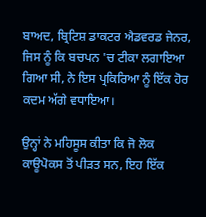ਬਾਅਦ, ਬ੍ਰਿਟਿਸ਼ ਡਾਕਟਰ ਐਡਵਰਡ ਜੇਨਰ, ਜਿਸ ਨੂੰ ਕਿ ਬਚਪਨ 'ਚ ਟੀਕਾ ਲਗਾਇਆ ਗਿਆ ਸੀ, ਨੇ ਇਸ ਪ੍ਰਕਿਰਿਆ ਨੂੰ ਇੱਕ ਹੋਰ ਕਦਮ ਅੱਗੇ ਵਧਾਇਆ।

ਉਨ੍ਹਾਂ ਨੇ ਮਹਿਸੂਸ ਕੀਤਾ ਕਿ ਜੋ ਲੋਕ ਕਾਊਪੋਕਸ ਤੋਂ ਪੀੜਤ ਸਨ, ਇਹ ਇੱਕ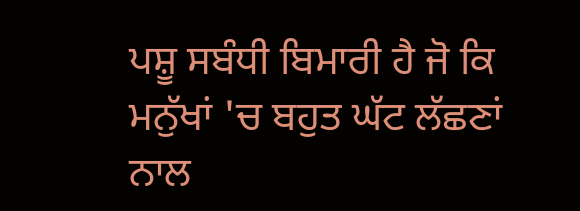ਪਸ਼ੂ ਸਬੰਧੀ ਬਿਮਾਰੀ ਹੈ ਜੋ ਕਿ ਮਨੁੱਖਾਂ 'ਚ ਬਹੁਤ ਘੱਟ ਲੱਛਣਾਂ ਨਾਲ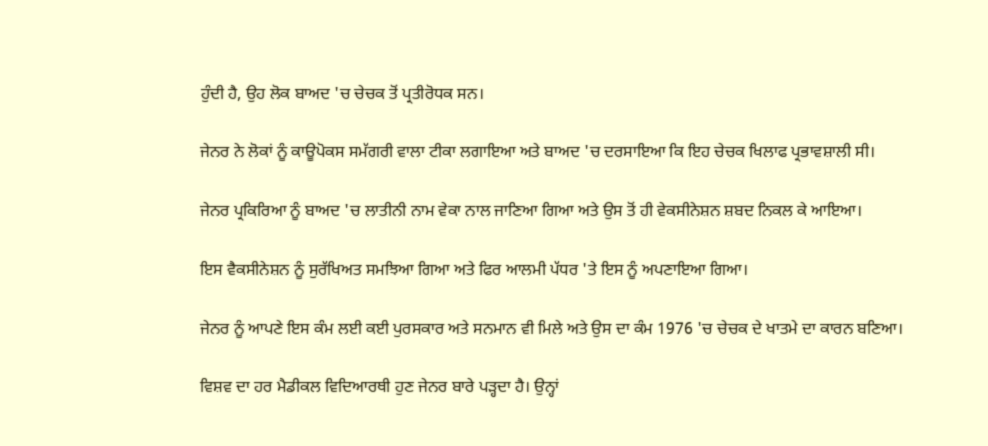ਹੁੰਦੀ ਹੈ, ਉਹ ਲੋਕ ਬਾਅਦ 'ਚ ਚੇਚਕ ਤੋਂ ਪ੍ਰਤੀਰੋਧਕ ਸਨ।

ਜੇਨਰ ਨੇ ਲੋਕਾਂ ਨੂੰ ਕਾਊਪੋਕਸ ਸਮੱਗਰੀ ਵਾਲਾ ਟੀਕਾ ਲਗਾਇਆ ਅਤੇ ਬਾਅਦ 'ਚ ਦਰਸਾਇਆ ਕਿ ਇਹ ਚੇਚਕ ਖਿਲਾਫ ਪ੍ਰਭਾਵਸ਼ਾਲੀ ਸੀ।

ਜੇਨਰ ਪ੍ਰਕਿਰਿਆ ਨੂੰ ਬਾਅਦ 'ਚ ਲਾਤੀਨੀ ਨਾਮ ਵੇਕਾ ਨਾਲ ਜਾਣਿਆ ਗਿਆ ਅਤੇ ਉਸ ਤੋਂ ਹੀ ਵੇਕਸੀਨੇਸ਼ਨ ਸ਼ਬਦ ਨਿਕਲ ਕੇ ਆਇਆ।

ਇਸ ਵੈਕਸੀਨੇਸ਼ਨ ਨੂੰ ਸੁਰੱਖਿਅਤ ਸਮਝਿਆ ਗਿਆ ਅਤੇ ਫਿਰ ਆਲਮੀ ਪੱਧਰ 'ਤੇ ਇਸ ਨੂੰ ਅਪਣਾਇਆ ਗਿਆ।

ਜੇਨਰ ਨੂੰ ਆਪਣੇ ਇਸ ਕੰਮ ਲਈ ਕਈ ਪੁਰਸਕਾਰ ਅਤੇ ਸਨਮਾਨ ਵੀ ਮਿਲੇ ਅਤੇ ਉਸ ਦਾ ਕੰਮ 1976 'ਚ ਚੇਚਕ ਦੇ ਖਾਤਮੇ ਦਾ ਕਾਰਨ ਬਣਿਆ।

ਵਿਸ਼ਵ ਦਾ ਹਰ ਮੈਡੀਕਲ ਵਿਦਿਆਰਥੀ ਹੁਣ ਜੇਨਰ ਬਾਰੇ ਪੜ੍ਹਦਾ ਹੈ। ਉਨ੍ਹਾਂ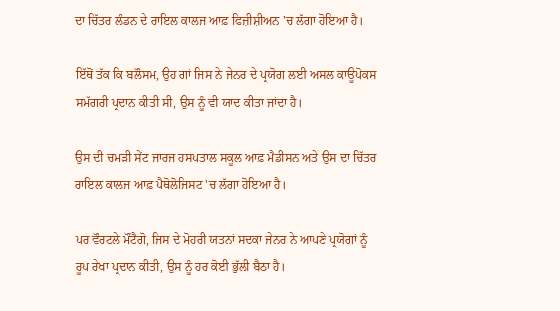ਦਾ ਚਿੱਤਰ ਲੰਡਨ ਦੇ ਰਾਇਲ ਕਾਲਜ ਆਫ਼ ਫਿਜ਼ੀਸ਼ੀਅਨ 'ਚ ਲੱਗਾ ਹੋਇਆ ਹੈ।

ਇੱਥੋਂ ਤੱਕ ਕਿ ਬਲੌਸਮ, ਉਹ ਗਾਂ ਜਿਸ ਨੇ ਜੇਨਰ ਦੇ ਪ੍ਰਯੋਗ ਲਈ ਅਸਲ ਕਾਊਪੋਕਸ ਸਮੱਗਰੀ ਪ੍ਰਦਾਨ ਕੀਤੀ ਸੀ, ਉਸ ਨੂੰ ਵੀ ਯਾਦ ਕੀਤਾ ਜਾਂਦਾ ਹੈ।

ਉਸ ਦੀ ਚਮੜੀ ਸੇਂਟ ਜਾਰਜ ਹਸਪਤਾਲ ਸਕੂਲ ਆਫ਼ ਮੈਡੀਸਨ ਅਤੇ ਉਸ ਦਾ ਚਿੱਤਰ ਰਾਇਲ ਕਾਲਜ ਆਫ਼ ਪੈਥੋਲੋਜਿਸਟ 'ਚ ਲੱਗਾ ਹੋਇਆ ਹੈ।

ਪਰ ਵੌਰਟਲੇ ਮੌਂਟੈਗੋ, ਜਿਸ ਦੇ ਮੋਹਰੀ ਯਤਨਾਂ ਸਦਕਾ ਜੇਨਰ ਨੇ ਆਪਣੇ ਪ੍ਰਯੋਗਾਂ ਨੂੰ ਰੂਪ ਰੇਖਾ ਪ੍ਰਦਾਨ ਕੀਤੀ, ਉਸ ਨੂੰ ਹਰ ਕੋਈ ਭੁੱਲੀ ਬੈਠਾ ਹੈ।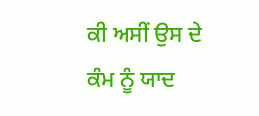ਕੀ ਅਸੀਂ ਉਸ ਦੇ ਕੰਮ ਨੂੰ ਯਾਦ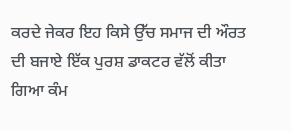ਕਰਦੇ ਜੇਕਰ ਇਹ ਕਿਸੇ ਉੱਚ ਸਮਾਜ ਦੀ ਔਰਤ ਦੀ ਬਜਾਏ ਇੱਕ ਪੁਰਸ਼ ਡਾਕਟਰ ਵੱਲੋਂ ਕੀਤਾ ਗਿਆ ਕੰਮ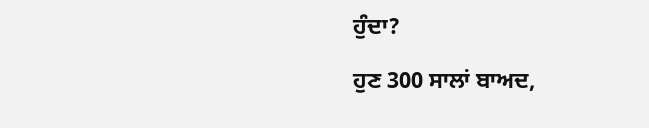ਹੁੰਦਾ?

ਹੁਣ 300 ਸਾਲਾਂ ਬਾਅਦ,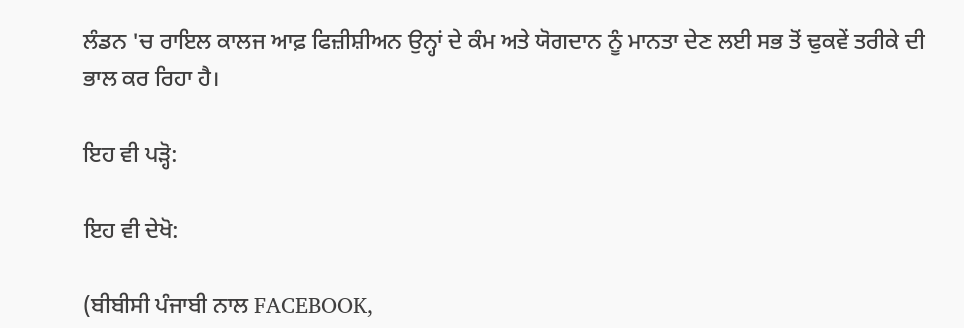ਲੰਡਨ 'ਚ ਰਾਇਲ ਕਾਲਜ ਆਫ਼ ਫਿਜ਼ੀਸ਼ੀਅਨ ਉਨ੍ਹਾਂ ਦੇ ਕੰਮ ਅਤੇ ਯੋਗਦਾਨ ਨੂੰ ਮਾਨਤਾ ਦੇਣ ਲਈ ਸਭ ਤੋਂ ਢੁਕਵੇਂ ਤਰੀਕੇ ਦੀ ਭਾਲ ਕਰ ਰਿਹਾ ਹੈ।

ਇਹ ਵੀ ਪੜ੍ਹੋ:

ਇਹ ਵੀ ਦੇਖੋ:

(ਬੀਬੀਸੀ ਪੰਜਾਬੀ ਨਾਲ FACEBOOK,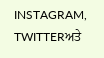INSTAGRAM, TWITTERਅਤੇ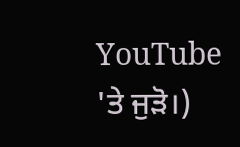YouTube 'ਤੇ ਜੁੜੋ।)